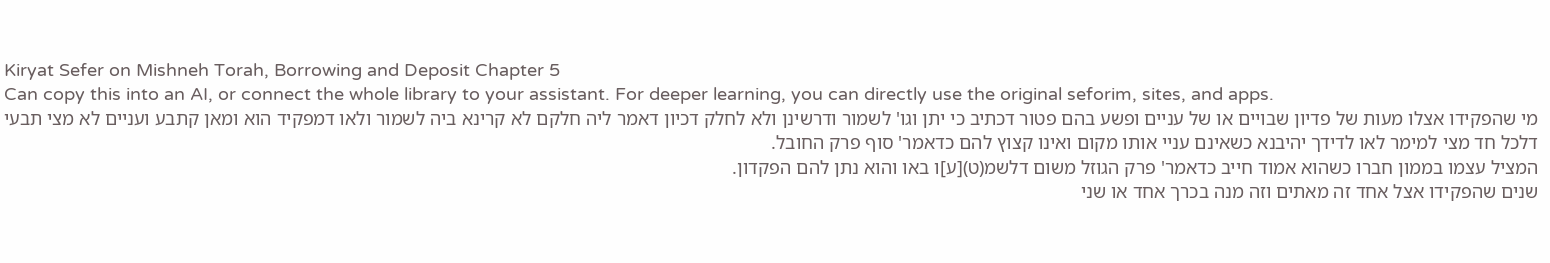Kiryat Sefer on Mishneh Torah, Borrowing and Deposit Chapter 5
Can copy this into an AI, or connect the whole library to your assistant. For deeper learning, you can directly use the original seforim, sites, and apps.
מי שהפקידו אצלו מעות של פדיון שבויים או של עניים ופשע בהם פטור דכתיב כי יתן וגו' לשמור ודרשינן ולא לחלק דכיון דאמר ליה חלקם לא קרינא ביה לשמור ולאו דמפקיד הוא ומאן קתבע ועניים לא מצי תבעי דלכל חד מצי למימר לאו לדידך יהיבנא כשאינם עניי אותו מקום ואינו קצוץ להם כדאמר' סוף פרק החובל.
המציל עצמו בממון חברו כשהוא אמוד חייב כדאמר' פרק הגוזל משום דלשמ(ט)[ע]ו באו והוא נתן להם הפקדון.
שנים שהפקידו אצל אחד זה מאתים וזה מנה בכרך אחד או שני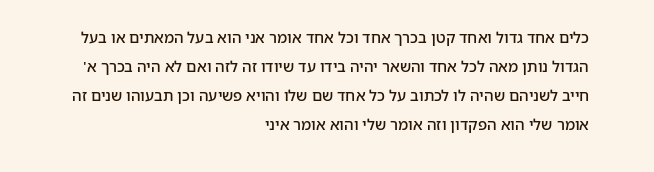כלים אחד גדול ואחד קטן בכרך אחד וכל אחד אומר אני הוא בעל המאתים או בעל הגדול נותן מאה לכל אחד והשאר יהיה בידו עד שיודו זה לזה ואם לא היה בכרך א' חייב לשניהם שהיה לו לכתוב על כל אחד שם שלו והויא פשיעה וכן תבעוהו שנים זה אומר שלי הוא הפקדון וזה אומר שלי והוא אומר איני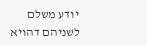יודע משלם לשניהם דהויא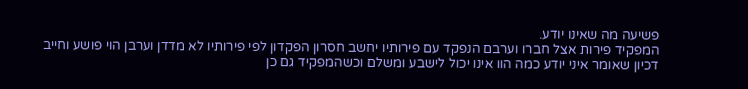פשיעה מה שאינו יודע.
המפקיד פירות אצל חברו וערבם הנפקד עם פירותיו יחשב חסרון הפקדון לפי פירותיו לא מדדן וערבן הוי פושע וחייב דכיון שאומר איני יודע כמה הוו אינו יכול לישבע ומשלם וכשהמפקיד גם כן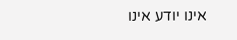אינו יודע אינו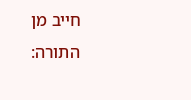חייב מן התורה: